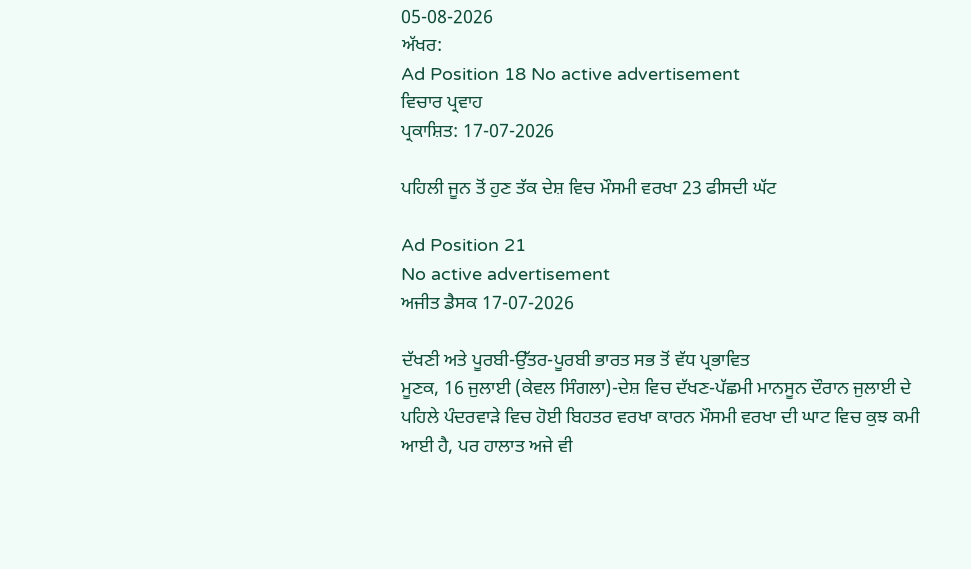05-08-2026
ਅੱਖਰ:
Ad Position 18 No active advertisement
ਵਿਚਾਰ ਪ੍ਰਵਾਹ
ਪ੍ਰਕਾਸ਼ਿਤ: 17-07-2026

ਪਹਿਲੀ ਜੂਨ ਤੋਂ ਹੁਣ ਤੱਕ ਦੇਸ਼ ਵਿਚ ਮੌਸਮੀ ਵਰਖਾ 23 ਫੀਸਦੀ ਘੱਟ

Ad Position 21
No active advertisement
ਅਜੀਤ ਡੈਸਕ 17-07-2026

ਦੱਖਣੀ ਅਤੇ ਪੂਰਬੀ-ਉੱਤਰ-ਪੂਰਬੀ ਭਾਰਤ ਸਭ ਤੋਂ ਵੱਧ ਪ੍ਰਭਾਵਿਤ
ਮੂਣਕ, 16 ਜੁਲਾਈ (ਕੇਵਲ ਸਿੰਗਲਾ)-ਦੇਸ਼ ਵਿਚ ਦੱਖਣ-ਪੱਛਮੀ ਮਾਨਸੂਨ ਦੌਰਾਨ ਜੁਲਾਈ ਦੇ ਪਹਿਲੇ ਪੰਦਰਵਾੜੇ ਵਿਚ ਹੋਈ ਬਿਹਤਰ ਵਰਖਾ ਕਾਰਨ ਮੌਸਮੀ ਵਰਖਾ ਦੀ ਘਾਟ ਵਿਚ ਕੁਝ ਕਮੀ ਆਈ ਹੈ, ਪਰ ਹਾਲਾਤ ਅਜੇ ਵੀ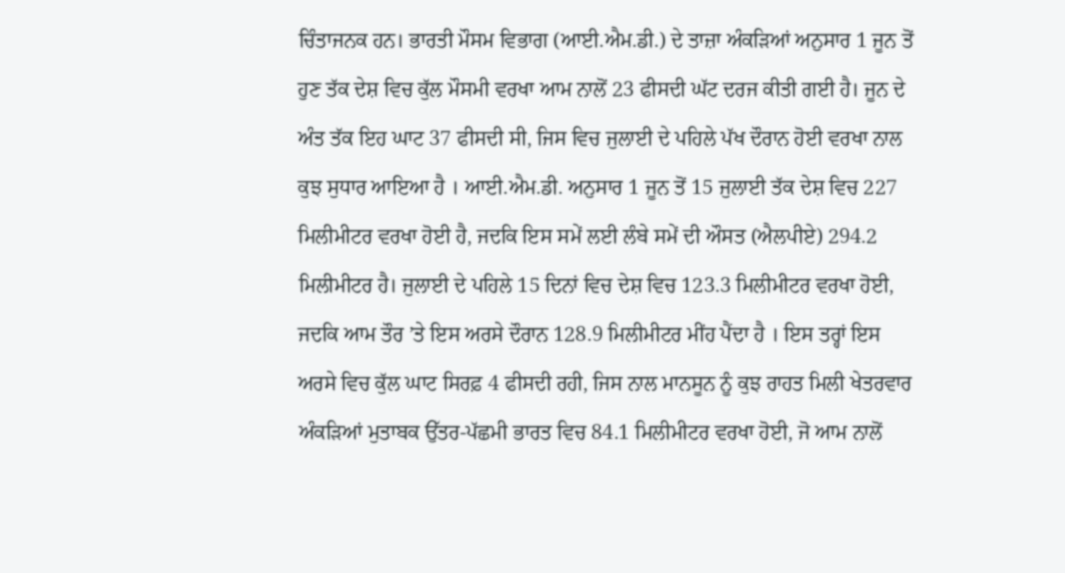ਚਿੰਤਾਜਨਕ ਹਨ। ਭਾਰਤੀ ਮੌਸਮ ਵਿਭਾਗ (ਆਈ.ਐਮ.ਡੀ.) ਦੇ ਤਾਜ਼ਾ ਅੰਕੜਿਆਂ ਅਨੁਸਾਰ 1 ਜੂਨ ਤੋਂ ਹੁਣ ਤੱਕ ਦੇਸ਼ ਵਿਚ ਕੁੱਲ ਮੌਸਮੀ ਵਰਖਾ ਆਮ ਨਾਲੋਂ 23 ਫੀਸਦੀ ਘੱਟ ਦਰਜ ਕੀਤੀ ਗਈ ਹੈ। ਜੂਨ ਦੇ ਅੰਤ ਤੱਕ ਇਹ ਘਾਟ 37 ਫੀਸਦੀ ਸੀ, ਜਿਸ ਵਿਚ ਜੁਲਾਈ ਦੇ ਪਹਿਲੇ ਪੱਖ ਦੌਰਾਨ ਹੋਈ ਵਰਖਾ ਨਾਲ ਕੁਝ ਸੁਧਾਰ ਆਇਆ ਹੈ । ਆਈ.ਐਮ.ਡੀ. ਅਨੁਸਾਰ 1 ਜੂਨ ਤੋਂ 15 ਜੁਲਾਈ ਤੱਕ ਦੇਸ਼ ਵਿਚ 227 ਮਿਲੀਮੀਟਰ ਵਰਖਾ ਹੋਈ ਹੈ, ਜਦਕਿ ਇਸ ਸਮੇਂ ਲਈ ਲੰਬੇ ਸਮੇਂ ਦੀ ਔਸਤ (ਐਲਪੀਏ) 294.2 ਮਿਲੀਮੀਟਰ ਹੈ। ਜੁਲਾਈ ਦੇ ਪਹਿਲੇ 15 ਦਿਨਾਂ ਵਿਚ ਦੇਸ਼ ਵਿਚ 123.3 ਮਿਲੀਮੀਟਰ ਵਰਖਾ ਹੋਈ, ਜਦਕਿ ਆਮ ਤੌਰ ’ਤੇ ਇਸ ਅਰਸੇ ਦੌਰਾਨ 128.9 ਮਿਲੀਮੀਟਰ ਮੀਂਹ ਪੈਂਦਾ ਹੈ । ਇਸ ਤਰ੍ਹਾਂ ਇਸ ਅਰਸੇ ਵਿਚ ਕੁੱਲ ਘਾਟ ਸਿਰਫ਼ 4 ਫੀਸਦੀ ਰਹੀ, ਜਿਸ ਨਾਲ ਮਾਨਸੂਨ ਨੂੰ ਕੁਝ ਰਾਹਤ ਮਿਲੀ ਖੇਤਰਵਾਰ ਅੰਕੜਿਆਂ ਮੁਤਾਬਕ ਉੱਤਰ-ਪੱਛਮੀ ਭਾਰਤ ਵਿਚ 84.1 ਮਿਲੀਮੀਟਰ ਵਰਖਾ ਹੋਈ, ਜੋ ਆਮ ਨਾਲੋਂ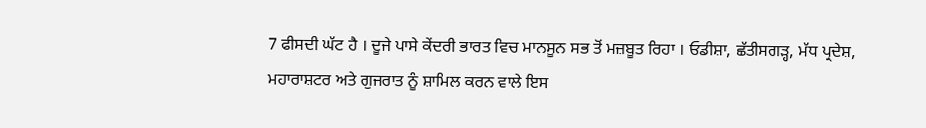7 ਫੀਸਦੀ ਘੱਟ ਹੈ । ਦੂਜੇ ਪਾਸੇ ਕੇਂਦਰੀ ਭਾਰਤ ਵਿਚ ਮਾਨਸੂਨ ਸਭ ਤੋਂ ਮਜ਼ਬੂਤ ਰਿਹਾ । ਓਡੀਸ਼ਾ, ਛੱਤੀਸਗੜ੍ਹ, ਮੱਧ ਪ੍ਰਦੇਸ਼, ਮਹਾਰਾਸ਼ਟਰ ਅਤੇ ਗੁਜਰਾਤ ਨੂੰ ਸ਼ਾਮਿਲ ਕਰਨ ਵਾਲੇ ਇਸ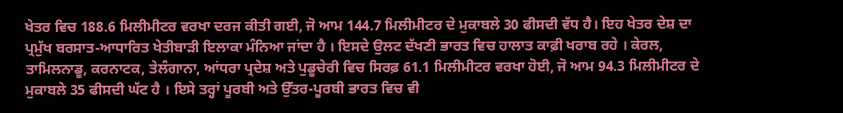ਖੇਤਰ ਵਿਚ 188.6 ਮਿਲੀਮੀਟਰ ਵਰਖਾ ਦਰਜ ਕੀਤੀ ਗਈ, ਜੋ ਆਮ 144.7 ਮਿਲੀਮੀਟਰ ਦੇ ਮੁਕਾਬਲੇ 30 ਫੀਸਦੀ ਵੱਧ ਹੈ। ਇਹ ਖੇਤਰ ਦੇਸ਼ ਦਾ ਪ੍ਰਮੁੱਖ ਬਰਸਾਤ-ਆਧਾਰਿਤ ਖੇਤੀਬਾੜੀ ਇਲਾਕਾ ਮੰਨਿਆ ਜਾਂਦਾ ਹੈ । ਇਸਦੇ ਉਲਟ ਦੱਖਣੀ ਭਾਰਤ ਵਿਚ ਹਾਲਾਤ ਕਾਫ਼ੀ ਖਰਾਬ ਰਹੇ । ਕੇਰਲ, ਤਾਮਿਲਨਾਡੂ, ਕਰਨਾਟਕ, ਤੇਲੰਗਾਨਾ, ਆਂਧਰਾ ਪ੍ਰਦੇਸ਼ ਅਤੇ ਪੁਡੂਚੇਰੀ ਵਿਚ ਸਿਰਫ਼ 61.1 ਮਿਲੀਮੀਟਰ ਵਰਖਾ ਹੋਈ, ਜੋ ਆਮ 94.3 ਮਿਲੀਮੀਟਰ ਦੇ ਮੁਕਾਬਲੇ 35 ਫੀਸਦੀ ਘੱਟ ਹੈ । ਇਸੇ ਤਰ੍ਹਾਂ ਪੂਰਬੀ ਅਤੇ ਉੱਤਰ-ਪੂਰਬੀ ਭਾਰਤ ਵਿਚ ਵੀ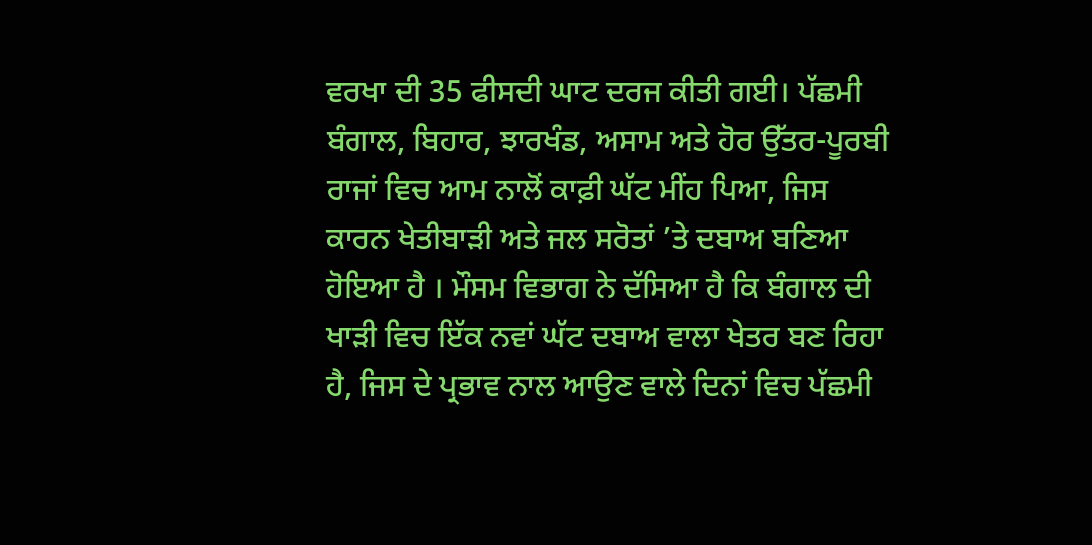ਵਰਖਾ ਦੀ 35 ਫੀਸਦੀ ਘਾਟ ਦਰਜ ਕੀਤੀ ਗਈ। ਪੱਛਮੀ ਬੰਗਾਲ, ਬਿਹਾਰ, ਝਾਰਖੰਡ, ਅਸਾਮ ਅਤੇ ਹੋਰ ਉੱਤਰ-ਪੂਰਬੀ ਰਾਜਾਂ ਵਿਚ ਆਮ ਨਾਲੋਂ ਕਾਫ਼ੀ ਘੱਟ ਮੀਂਹ ਪਿਆ, ਜਿਸ ਕਾਰਨ ਖੇਤੀਬਾੜੀ ਅਤੇ ਜਲ ਸਰੋਤਾਂ ’ਤੇ ਦਬਾਅ ਬਣਿਆ ਹੋਇਆ ਹੈ । ਮੌਸਮ ਵਿਭਾਗ ਨੇ ਦੱਸਿਆ ਹੈ ਕਿ ਬੰਗਾਲ ਦੀ ਖਾੜੀ ਵਿਚ ਇੱਕ ਨਵਾਂ ਘੱਟ ਦਬਾਅ ਵਾਲਾ ਖੇਤਰ ਬਣ ਰਿਹਾ ਹੈ, ਜਿਸ ਦੇ ਪ੍ਰਭਾਵ ਨਾਲ ਆਉਣ ਵਾਲੇ ਦਿਨਾਂ ਵਿਚ ਪੱਛਮੀ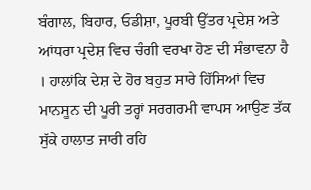ਬੰਗਾਲ, ਬਿਹਾਰ, ਓਡੀਸ਼ਾ, ਪੂਰਬੀ ਉੱਤਰ ਪ੍ਰਦੇਸ਼ ਅਤੇ ਆਂਧਰਾ ਪ੍ਰਦੇਸ਼ ਵਿਚ ਚੰਗੀ ਵਰਖਾ ਹੋਣ ਦੀ ਸੰਭਾਵਨਾ ਹੈ । ਹਾਲਾਂਕਿ ਦੇਸ਼ ਦੇ ਹੋਰ ਬਹੁਤ ਸਾਰੇ ਹਿੱਸਿਆਂ ਵਿਚ ਮਾਨਸੂਨ ਦੀ ਪੂਰੀ ਤਰ੍ਹਾਂ ਸਰਗਰਮੀ ਵਾਪਸ ਆਉਣ ਤੱਕ ਸੁੱਕੇ ਹਾਲਾਤ ਜਾਰੀ ਰਹਿ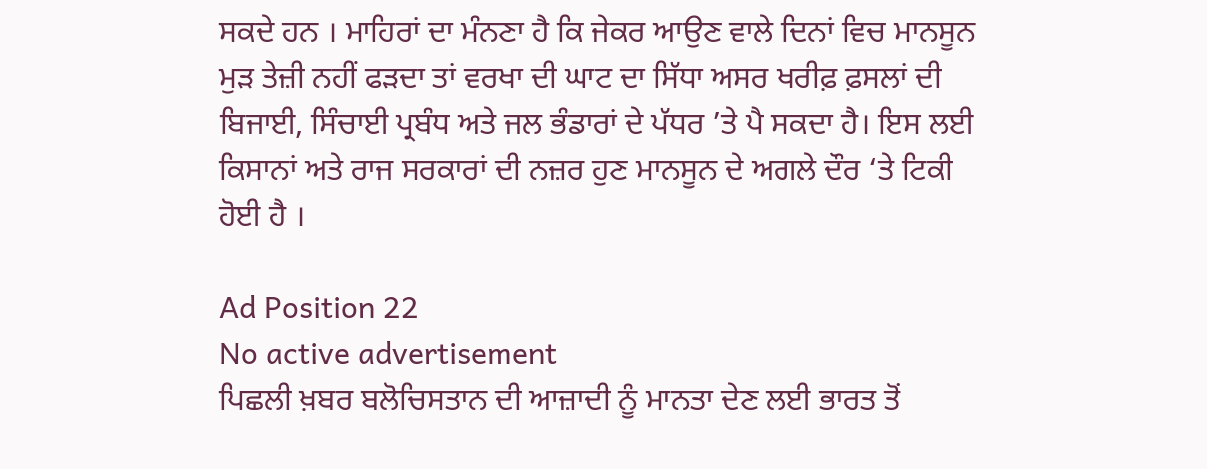ਸਕਦੇ ਹਨ । ਮਾਹਿਰਾਂ ਦਾ ਮੰਨਣਾ ਹੈ ਕਿ ਜੇਕਰ ਆਉਣ ਵਾਲੇ ਦਿਨਾਂ ਵਿਚ ਮਾਨਸੂਨ ਮੁੜ ਤੇਜ਼ੀ ਨਹੀਂ ਫੜਦਾ ਤਾਂ ਵਰਖਾ ਦੀ ਘਾਟ ਦਾ ਸਿੱਧਾ ਅਸਰ ਖਰੀਫ਼ ਫ਼ਸਲਾਂ ਦੀ ਬਿਜਾਈ, ਸਿੰਚਾਈ ਪ੍ਰਬੰਧ ਅਤੇ ਜਲ ਭੰਡਾਰਾਂ ਦੇ ਪੱਧਰ ’ਤੇ ਪੈ ਸਕਦਾ ਹੈ। ਇਸ ਲਈ ਕਿਸਾਨਾਂ ਅਤੇ ਰਾਜ ਸਰਕਾਰਾਂ ਦੀ ਨਜ਼ਰ ਹੁਣ ਮਾਨਸੂਨ ਦੇ ਅਗਲੇ ਦੌਰ ‘ਤੇ ਟਿਕੀ ਹੋਈ ਹੈ ।

Ad Position 22
No active advertisement
ਪਿਛਲੀ ਖ਼ਬਰ ਬਲੋਚਿਸਤਾਨ ਦੀ ਆਜ਼ਾਦੀ ਨੂੰ ਮਾਨਤਾ ਦੇਣ ਲਈ ਭਾਰਤ ਤੋਂ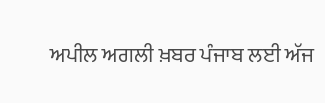ਅਪੀਲ ਅਗਲੀ ਖ਼ਬਰ ਪੰਜਾਬ ਲਈ ਅੱਜ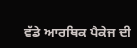ਵੱਡੇ ਆਰਥਿਕ ਪੈਕੇਜ ਦੀ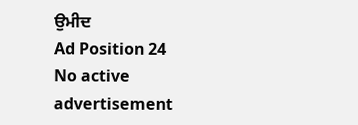ਉਮੀਦ
Ad Position 24
No active advertisement